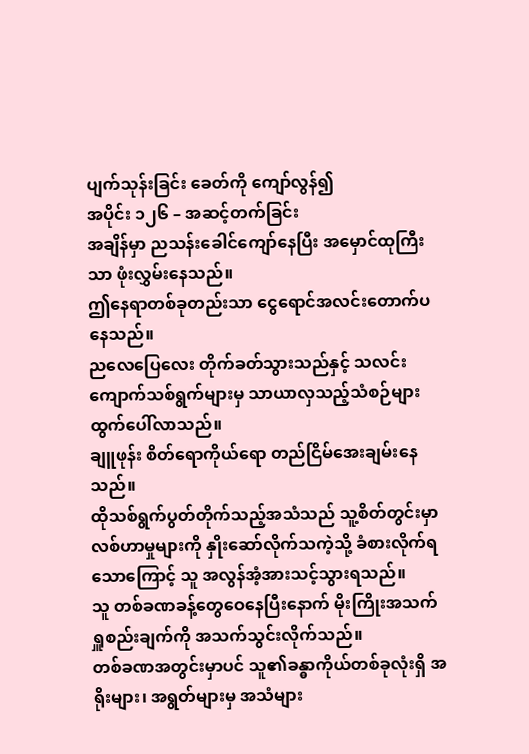ပျက်သုန်းခြင်း ခေတ်ကို ကျော်လွန်၍
အပိုင်း ၁၂၆ – အဆင့်တက်ခြင်း
အချိန်မှာ ညသန်းခေါင်ကျော်နေပြီး အမှောင်ထုကြီးသာ ဖုံးလွှမ်းနေသည်။
ဤနေရာတစ်ခုတည်းသာ ငွေရောင်အလင်းတောက်ပနေသည်။
ညလေပြေလေး တိုက်ခတ်သွားသည်နှင့် သလင်းကျောက်သစ်ရွက်များမှ သာယာလှသည့်သံစဉ်များ ထွက်ပေါ်လာသည်။
ချူဖုန်း စိတ်ရောကိုယ်ရော တည်ငြိမ်အေးချမ်းနေသည်။
ထိုသစ်ရွက်ပွတ်တိုက်သည့်အသံသည် သူ့စိတ်တွင်းမှာ လစ်ဟာမှုများကို နှိုးဆော်လိုက်သကဲ့သို့ ခံစားလိုက်ရသောကြောင့် သူ အလွန်အံ့အားသင့်သွားရသည်။
သူ တစ်ခဏခန့်တွေဝေနေပြီးနောက် မိုးကြိုးအသက်ရှူစည်းချက်ကို အသက်သွင်းလိုက်သည်။
တစ်ခဏအတွင်းမှာပင် သူ၏ခန္ဓာကိုယ်တစ်ခုလုံးရှိ အရိုးများ၊ အရွတ်များမှ အသံများ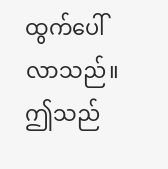ထွက်ပေါ်လာသည်။ ဤသည်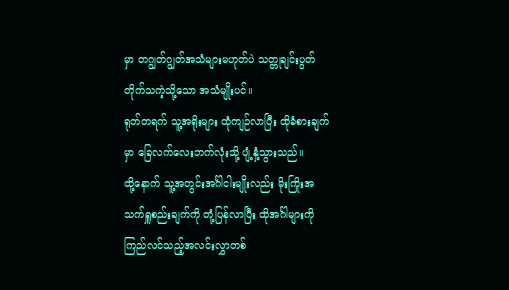မှာ တဂျွတ်ဂျွတ်အသံများမဟုတ်ပဲ သတ္တုချင်းပွတ်တိုက်သကဲ့သို့သော အသံမျိုးပင်။
ရုတ်တရက် သူ့အရိုးများ ထုံကျဉ်လာပြီး ထိုခံစားချက်မှာ ခြေလက်လေးဘက်လုံးသို့ ပျံ့နှံ့သွားသည်။
ထို့နောက် သူ့အတွင်းအင်္ဂါငါးမျိုးလည်း မိုးကြိုးအသက်ရှူစည်းချက်ကို တုံ့ပြန်လာပြီး ထိုအင်္ဂါများကို ကြည်လင်သည့်အလင်းလွှာတစ်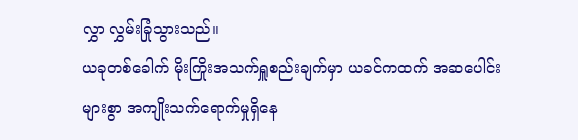လွှာ လွှမ်းခြုံသွားသည်။
ယခုတစ်ခေါက် မိုးကြိုးအသက်ရှူစည်းချက်မှာ ယခင်ကထက် အဆပေါင်းများစွာ အကျိုးသက်ရောက်မှုရှိနေ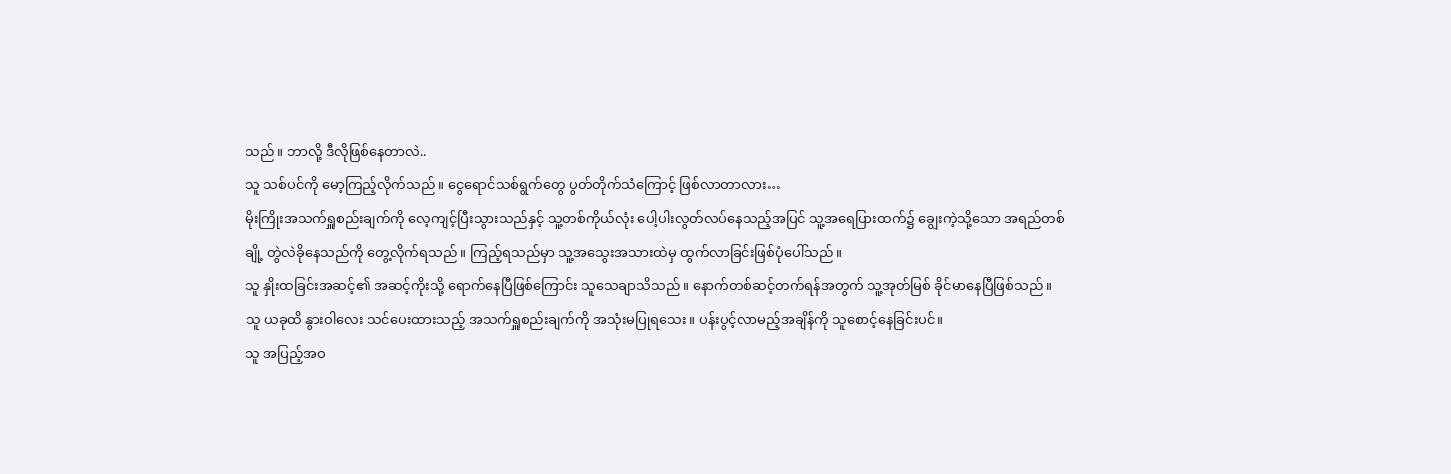သည်။ ဘာလို့ ဒီလိုဖြစ်နေတာလဲ..
သူ သစ်ပင်ကို မော့ကြည့်လိုက်သည်။ ငွေရောင်သစ်ရွက်တွေ ပွတ်တိုက်သံကြောင့် ဖြစ်လာတာလား…
မိုးကြိုးအသက်ရှူစည်းချက်ကို လေ့ကျင့်ပြီးသွားသည်နှင့် သူ့တစ်ကိုယ်လုံး ပေါ့ပါးလွတ်လပ်နေသည့်အပြင် သူ့အရေပြားထက်၌ ချွေးကဲ့သို့သော အရည်တစ်ချို့ တွဲလဲခိုနေသည်ကို တွေ့လိုက်ရသည်။ ကြည့်ရသည်မှာ သူ့အသွေးအသားထဲမှ ထွက်လာခြင်းဖြစ်ပုံပေါ်သည်။
သူ နှိုးထခြင်းအဆင့်၏ အဆင့်ကိုးသို့ ရောက်နေပြီဖြစ်ကြောင်း သူသေချာသိသည်။ နောက်တစ်ဆင့်တက်ရန်အတွက် သူ့အုတ်မြစ် ခိုင်မာနေပြီဖြစ်သည်။
သူ ယခုထိ နွားဝါလေး သင်ပေးထားသည့် အသက်ရှူစည်းချက်ကို အသုံးမပြုရသေး။ ပန်းပွင့်လာမည့်အချိန်ကို သူစောင့်နေခြင်းပင်။
သူ အပြည့်အဝ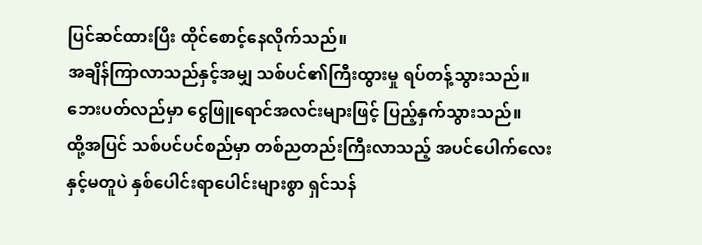ပြင်ဆင်ထားပြီး ထိုင်စောင့်နေလိုက်သည်။
အချိန်ကြာလာသည်နှင့်အမျှ သစ်ပင်၏ကြီးထွားမှု ရပ်တန့်သွားသည်။
ဘေးပတ်လည်မှာ ငွေဖြူရောင်အလင်းများဖြင့် ပြည့်နှက်သွားသည်။
ထို့အပြင် သစ်ပင်ပင်စည်မှာ တစ်ညတည်းကြီးလာသည့် အပင်ပေါက်လေးနှင့်မတူပဲ နှစ်ပေါင်းရာပေါင်းများစွာ ရှင်သန်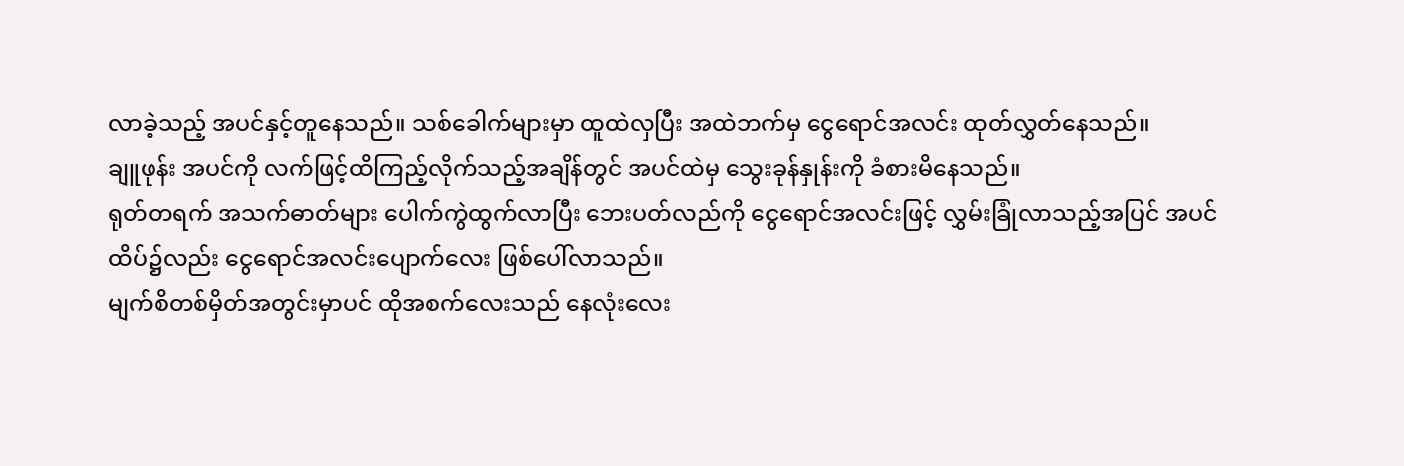လာခဲ့သည့် အပင်နှင့်တူနေသည်။ သစ်ခေါက်များမှာ ထူထဲလှပြီး အထဲဘက်မှ ငွေရောင်အလင်း ထုတ်လွှတ်နေသည်။
ချူဖုန်း အပင်ကို လက်ဖြင့်ထိကြည့်လိုက်သည့်အချိန်တွင် အပင်ထဲမှ သွေးခုန်နှုန်းကို ခံစားမိနေသည်။
ရုတ်တရက် အသက်ဓာတ်များ ပေါက်ကွဲထွက်လာပြီး ဘေးပတ်လည်ကို ငွေရောင်အလင်းဖြင့် လွှမ်းခြုံလာသည့်အပြင် အပင်ထိပ်၌လည်း ငွေရောင်အလင်းပျောက်လေး ဖြစ်ပေါ်လာသည်။
မျက်စိတစ်မှိတ်အတွင်းမှာပင် ထိုအစက်လေးသည် နေလုံးလေး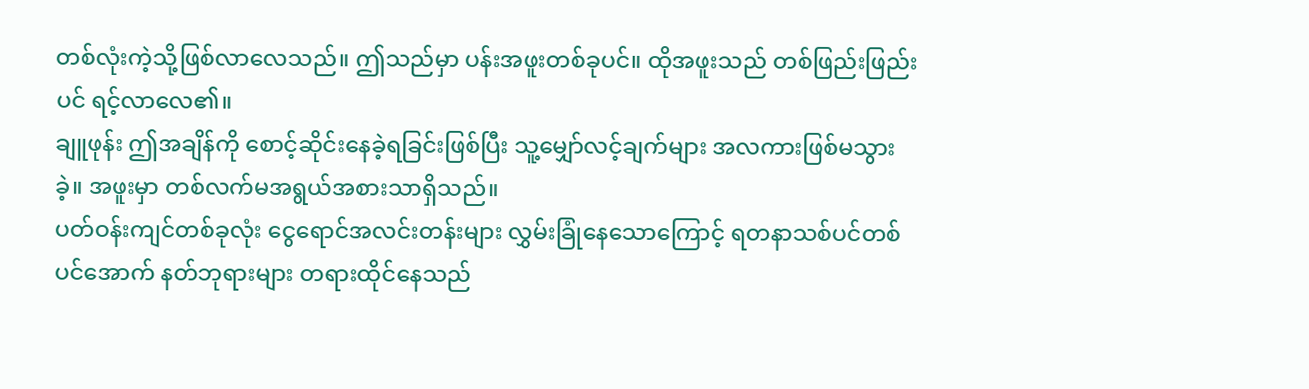တစ်လုံးကဲ့သို့ဖြစ်လာလေသည်။ ဤသည်မှာ ပန်းအဖူးတစ်ခုပင်။ ထိုအဖူးသည် တစ်ဖြည်းဖြည်းပင် ရင့်လာလေ၏။
ချူဖုန်း ဤအချိန်ကို စောင့်ဆိုင်းနေခဲ့ရခြင်းဖြစ်ပြီး သူ့မျှော်လင့်ချက်များ အလကားဖြစ်မသွားခဲ့။ အဖူးမှာ တစ်လက်မအရွယ်အစားသာရှိသည်။
ပတ်ဝန်းကျင်တစ်ခုလုံး ငွေရောင်အလင်းတန်းများ လွှမ်းခြုံနေသောကြောင့် ရတနာသစ်ပင်တစ်ပင်အောက် နတ်ဘုရားများ တရားထိုင်နေသည်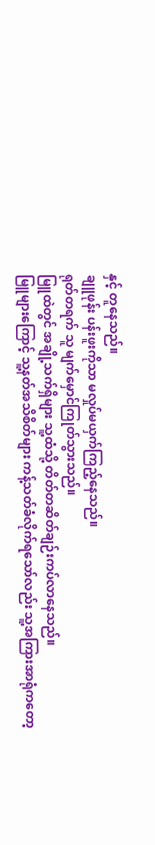နှင့် တူနေသည်။
ချူဖုန်း ပန်းဖူးကိုသာ မလှုပ်မယှက်ကြည့်နေသည်။
ရုတ်တရက် သူ မျက်မှောင်ကြုတ်သွားသည်။
မြူထဲတွင် အချို့သက်ရှိများ သူ့ထံသို့ တိတ်တဆိတ်ချဉ်းကပ်လာနေသည်။
မြူများကြောင့် သူ့နတ်အသိစိတ်များ ကန့်သတ်ခံလိုက်ရသော်လည်း သူ့အကြားအာရုံကတော့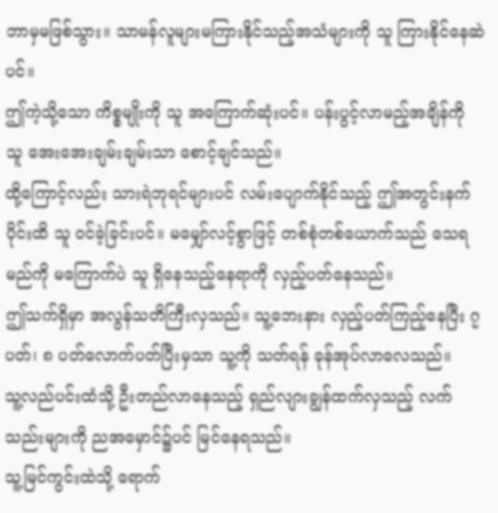ဘာမှမဖြစ်သွား။ သာမန်လူများမကြားနိုင်သည့်အသံများကို သူ ကြားနိုင်နေဆဲပင်။
ဤကဲ့သို့သော ကိစ္စမျိုးကို သူ အကြောက်ဆုံးပင်။ ပန်းပွင့်လာမည့်အချိန်ကို သူ အေးအေးချမ်းချမ်းသာ စောင့်ချင်သည်။
ထို့ကြောင့်လည်း သားရဲဘုရင်များပင် လမ်းပျောက်နိုင်သည့် ဤအတွင်းနက်ပိုင်းထိ သူ ဝင်ခဲ့ခြင်းပင်။ မမျှော်လင့်စွာဖြင့် တစ်စုံတစ်ယောက်သည် သေရမည်ကို မကြောက်ပဲ သူ ရှိနေသည့်နေရာကို လှည့်ပတ်နေသည်။
ဤသက်ရှိမှာ အလွန်သတိကြီးလှသည်။ သူ့ဘေးနား လှည့်ပတ်ကြည့်နေပြီး ၇ ပတ်၊ ၈ ပတ်လောက်ပတ်ပြီးမှသာ သူ့ကို သတ်ရန် ခုန်အုပ်လာလေသည်။
သူ့လည်ပင်းထံသို့ ဦးတည်လာနေသည့် ရှည်လျားချွန်ထက်လှသည့် လက်သည်းများကို ညအမှောင်၌ပင် မြင်နေရသည်။
သူ့မြင်ကွင်းထဲသို့ ရောက်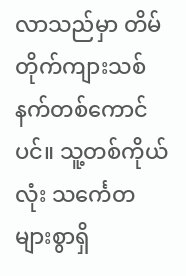လာသည်မှာ တိမ်တိုက်ကျားသစ်နက်တစ်ကောင်ပင်။ သူ့တစ်ကိုယ်လုံး သင်္ကေတများစွာရှိ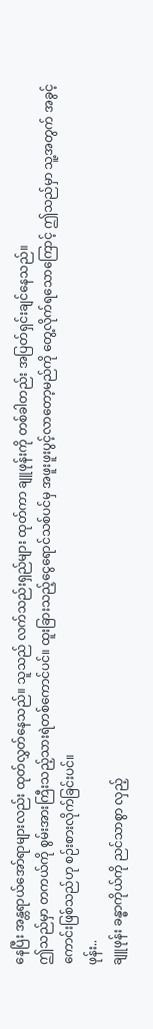နေပြီး အန္တရာယ်အော်ရာများလည်း ထုတ်လွှတ်နေသည်။ သူသည် လက်သည်းရှည်များ ထုတ်ကာ ချူဖုန်းကို တစ်ခါတည်း အပြတ်ရှင်းချင်နေသည်။
ဤသည်မှာ တကယ်ကို စွမ်းအားကြီးသည့်သားရဲတစ်ကောင်ပင်။ ထူးခြားသည့်ငွေရောင်သစ်ပင်မှ အဖူးဖူးပွင့်လာတော့မည်ကို တွေ့လိုက်ရသောကြောင့် ဤသည်မှာ သူ့အတွက် အခွင့်ကောင်းဖြစ်သည်ဟု စဉ်းစားလိုက်ခြင်းပင်။
ဖုန်း..
ချူဖုန်း ခန္ဓာကိုယ်ကို ညင်သာစွာ လှည့်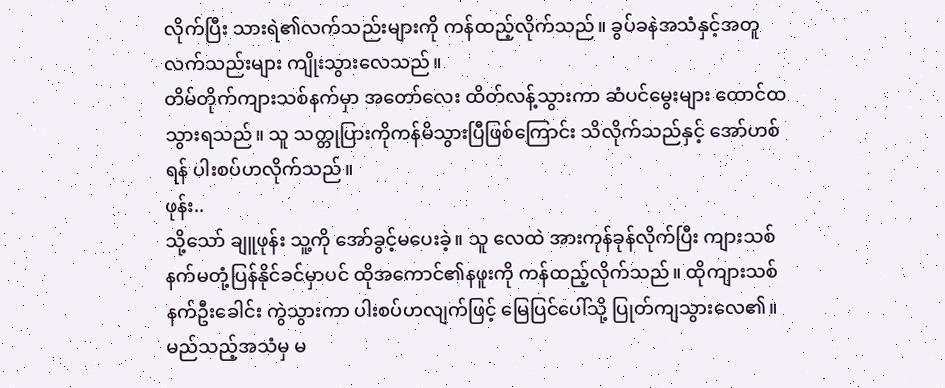လိုက်ပြီး သားရဲ၏လက်သည်းများကို ကန်ထည့်လိုက်သည်။ ခွပ်ခနဲအသံနှင့်အတူ လက်သည်းများ ကျိုးသွားလေသည်။
တိမ်တိုက်ကျားသစ်နက်မှာ အတော်လေး ထိတ်လန့်သွားကာ ဆံပင်မွေးများ ထောင်ထသွားရသည်။ သူ သတ္တုပြားကိုကန်မိသွားပြီဖြစ်ကြောင်း သိလိုက်သည်နှင့် အော်ဟစ်ရန် ပါးစပ်ဟလိုက်သည်။
ဖုန်း..
သို့သော် ချူဖုန်း သူ့ကို အော်ခွင့်မပေးခဲ့။ သူ လေထဲ အားကုန်ခုန်လိုက်ပြီး ကျားသစ်နက်မတုံ့ပြန်နိုင်ခင်မှာပင် ထိုအကောင်၏နဖူးကို ကန်ထည့်လိုက်သည်။ ထိုကျားသစ်နက်ဦးခေါင်း ကွဲသွားကာ ပါးစပ်ဟလျက်ဖြင့် မြေပြင်ပေါ်သို့ ပြုတ်ကျသွားလေ၏။ မည်သည့်အသံမှ မ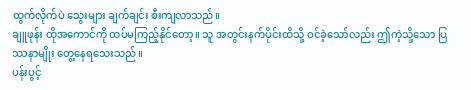ထွက်လိုက်ပဲ သွေးများ ချက်ချင်း စီးကျလာသည်။
ချူဖုန်း ထိုအကောင်ကို ထပ်မကြည့်နိုင်တော့။ သူ အတွင်းနက်ပိုင်းထိသို့ ဝင်ခဲ့သော်လည်း ဤကဲ့သို့သော ပြဿနာမျိုး တွေ့နေရသေးသည်။
ပန်းပွင့်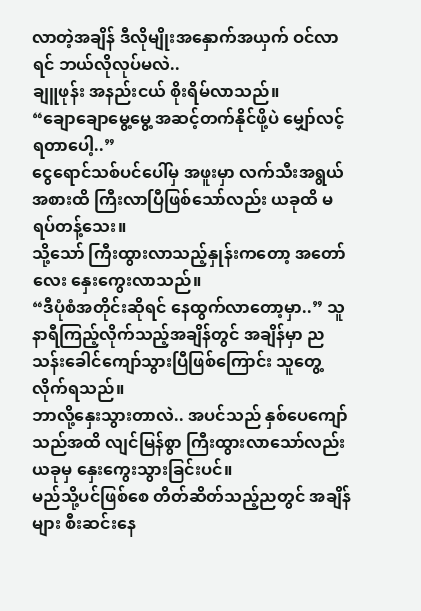လာတဲ့အချိန် ဒီလိုမျိုးအနှောက်အယှက် ဝင်လာရင် ဘယ်လိုလုပ်မလဲ..
ချူဖုန်း အနည်းငယ် စိုးရိမ်လာသည်။
“ချောချောမွေ့မွေ့ အဆင့်တက်နိုင်ဖို့ပဲ မျှော်လင့်ရတာပေါ့..”
ငွေရောင်သစ်ပင်ပေါ်မှ အဖူးမှာ လက်သီးအရွယ်အစားထိ ကြီးလာပြီဖြစ်သော်လည်း ယခုထိ မရပ်တန့်သေး။
သို့သော် ကြီးထွားလာသည့်နှုန်းကတော့ အတော်လေး နှေးကွေးလာသည်။
“ဒီပုံစံအတိုင်းဆိုရင် နေထွက်လာတော့မှာ..” သူ နာရီကြည့်လိုက်သည့်အချိန်တွင် အချိန်မှာ ညသန်းခေါင်ကျော်သွားပြီဖြစ်ကြောင်း သူတွေ့လိုက်ရသည်။
ဘာလို့နှေးသွားတာလဲ.. အပင်သည် နှစ်ပေကျော်သည်အထိ လျင်မြန်စွာ ကြီးထွားလာသော်လည်း ယခုမှ နှေးကွေးသွားခြင်းပင်။
မည်သို့ပင်ဖြစ်စေ တိတ်ဆိတ်သည့်ညတွင် အချိန်များ စီးဆင်းနေ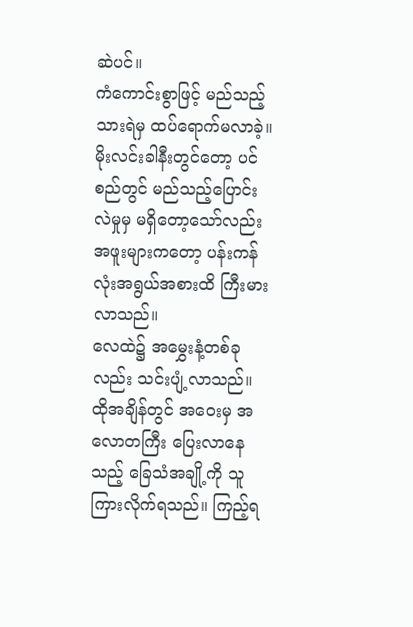ဆဲပင်။
ကံကောင်းစွာဖြင့် မည်သည့်သားရဲမှ ထပ်ရောက်မလာခဲ့။
မိုးလင်းခါနီးတွင်တော့ ပင်စည်တွင် မည်သည့်ပြောင်းလဲမှုမှ မရှိတော့သော်လည်း အဖူးများကတော့ ပန်းကန်လုံးအရွယ်အစားထိ ကြီးမားလာသည်။
လေထဲ၌ အမွှေးနံ့တစ်ခုလည်း သင်းပျံ့လာသည်။
ထိုအချိန်တွင် အဝေးမှ အလောတကြီး ပြေးလာနေသည့် ခြေသံအချို့ကို သူ ကြားလိုက်ရသည်။ ကြည့်ရ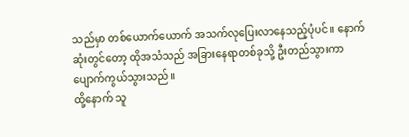သည်မှာ တစ်ယောက်ယောက် အသက်လုပြေးလာနေသည့်ပုံပင်။ နောက်ဆုံးတွင်တော့ ထိုအသံသည် အခြားနေရာတစ်ခုသို့ ဦးတည်သွားကာ ပျောက်ကွယ်သွားသည်။
ထို့နောက် သူ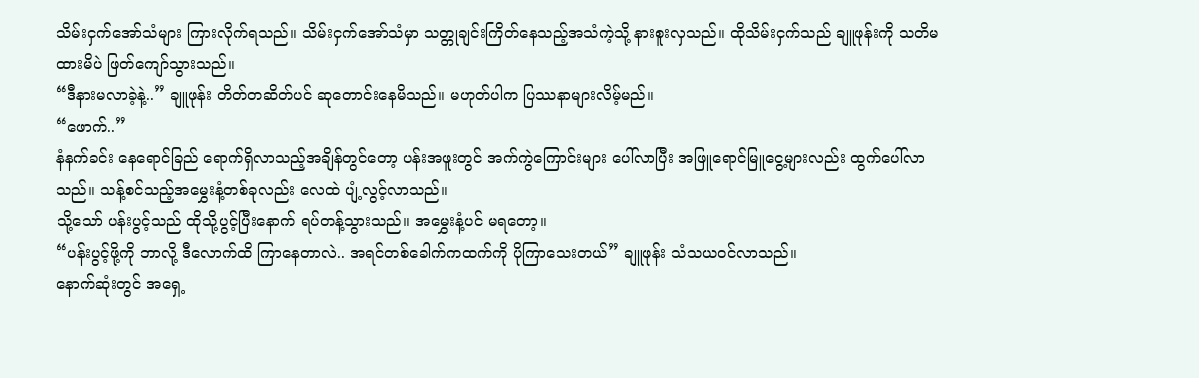သိမ်းငှက်အော်သံများ ကြားလိုက်ရသည်။ သိမ်းငှက်အော်သံမှာ သတ္တုချင်းကြိတ်နေသည့်အသံကဲ့သို့ နားစူးလှသည်။ ထိုသိမ်းငှက်သည် ချူဖုန်းကို သတိမထားမိပဲ ဖြတ်ကျော်သွားသည်။
“ဒီနားမလာခဲ့နဲ့..” ချူဖုန်း တိတ်တဆိတ်ပင် ဆုတောင်းနေမိသည်။ မဟုတ်ပါက ပြဿနာများလိမ့်မည်။
“ဖောက်..”
နံနက်ခင်း နေရောင်ခြည် ရောက်ရှိလာသည့်အချိန်တွင်တော့ ပန်းအဖူးတွင် အက်ကွဲကြောင်းများ ပေါ်လာပြီး အဖြူရောင်မြူငွေ့များလည်း ထွက်ပေါ်လာသည်။ သန့်စင်သည့်အမွှေးနံ့တစ်ခုလည်း လေထဲ ပျံ့လွင့်လာသည်။
သို့သော် ပန်းပွင့်သည် ထိုသို့ပွင့်ပြီးနောက် ရပ်တန့်သွားသည်။ အမွှေးနံ့ပင် မရတော့။
“ပန်းပွင့်ဖို့ကို ဘာလို့ ဒီလောက်ထိ ကြာနေတာလဲ.. အရင်တစ်ခေါက်ကထက်ကို ပိုကြာသေးတယ်” ချူဖုန်း သံသယဝင်လာသည်။
နောက်ဆုံးတွင် အရှေ့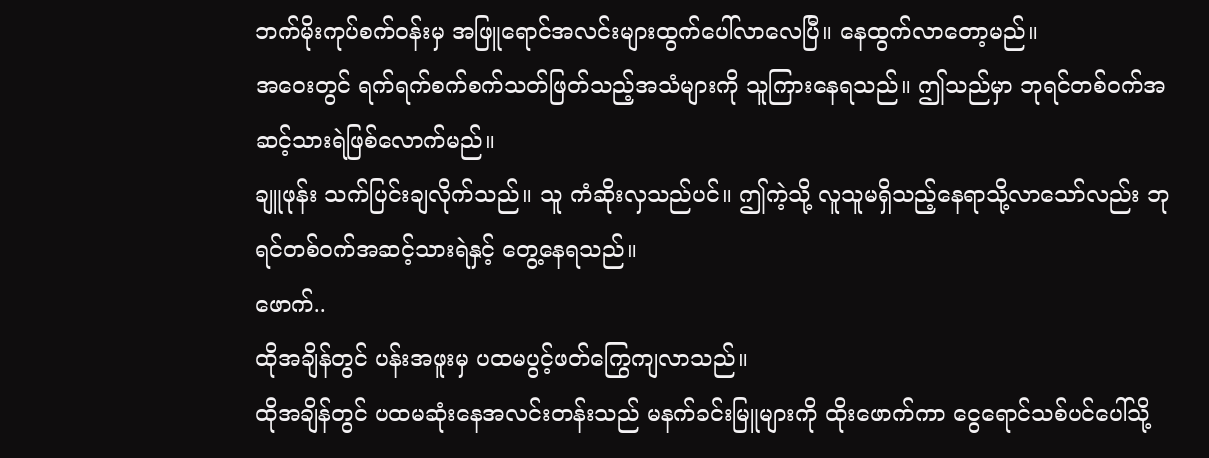ဘက်မိုးကုပ်စက်ဝန်းမှ အဖြူရောင်အလင်းများထွက်ပေါ်လာလေပြီ။ နေထွက်လာတော့မည်။
အဝေးတွင် ရက်ရက်စက်စက်သတ်ဖြတ်သည့်အသံများကို သူကြားနေရသည်။ ဤသည်မှာ ဘုရင်တစ်ဝက်အဆင့်သားရဲဖြစ်လောက်မည်။
ချူဖုန်း သက်ပြင်းချလိုက်သည်။ သူ ကံဆိုးလှသည်ပင်။ ဤကဲ့သို့ လူသူမရှိသည့်နေရာသို့လာသော်လည်း ဘုရင်တစ်ဝက်အဆင့်သားရဲနှင့် တွေ့နေရသည်။
ဖောက်..
ထိုအချိန်တွင် ပန်းအဖူးမှ ပထမပွင့်ဖတ်ကြွေကျလာသည်။
ထိုအချိန်တွင် ပထမဆုံးနေအလင်းတန်းသည် မနက်ခင်းမြူများကို ထိုးဖောက်ကာ ငွေရောင်သစ်ပင်ပေါ်သို့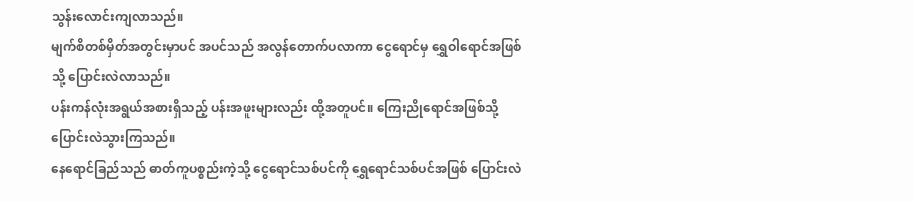သွန်းလောင်းကျလာသည်။
မျက်စိတစ်မှိတ်အတွင်းမှာပင် အပင်သည် အလွန်တောက်ပလာကာ ငွေရောင်မှ ရွှေဝါရောင်အဖြစ်သို့ ပြောင်းလဲလာသည်။
ပန်းကန်လုံးအရွယ်အစားရှိသည့် ပန်းအဖူးများလည်း ထို့အတူပင်။ ကြေးညိုရောင်အဖြစ်သို့ ပြောင်းလဲသွားကြသည်။
နေရောင်ခြည်သည် ဓာတ်ကူပစ္စည်းကဲ့သို့ ငွေရောင်သစ်ပင်ကို ရွှေရောင်သစ်ပင်အဖြစ် ပြောင်းလဲ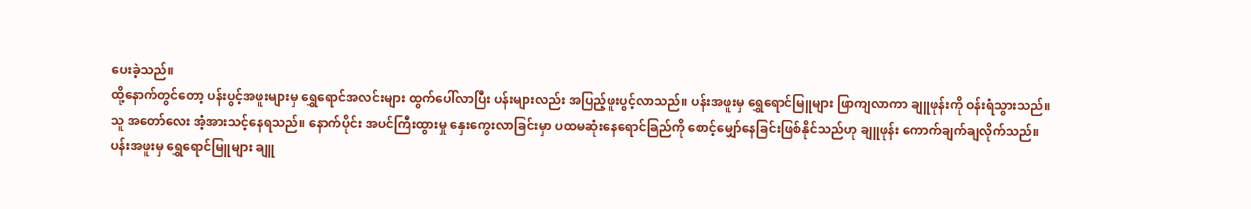ပေးခဲ့သည်။
ထို့နောက်တွင်တော့ ပန်းပွင့်အဖူးများမှ ရွှေရောင်အလင်းများ ထွက်ပေါ်လာပြီး ပန်းများလည်း အပြည့်ဖူးပွင့်လာသည်။ ပန်းအဖူးမှ ရွှေရောင်မြူများ ဖြာကျလာကာ ချူဖုန်းကို ဝန်းရံသွားသည်။
သူ အတော်လေး အံ့အားသင့်နေရသည်။ နောက်ပိုင်း အပင်ကြီးထွားမှု နှေးကွေးလာခြင်းမှာ ပထမဆုံးနေရောင်ခြည်ကို စောင့်မျှော်နေခြင်းဖြစ်နိုင်သည်ဟု ချူဖုန်း ကောက်ချက်ချလိုက်သည်။
ပန်းအဖူးမှ ရွှေရောင်မြူများ ချူ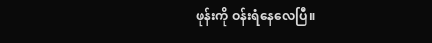ဖုန်းကို ဝန်းရံနေလေပြီ။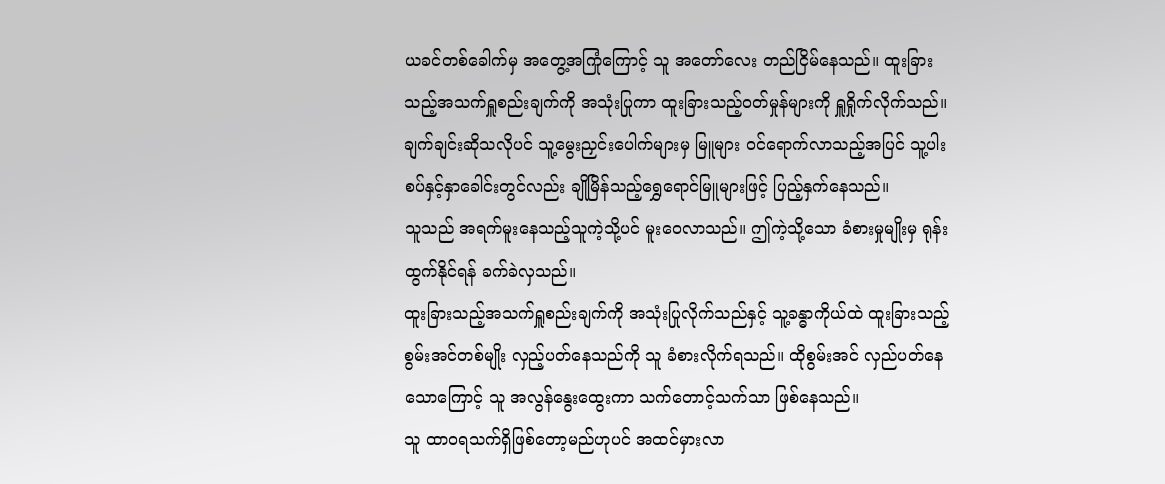ယခင်တစ်ခေါက်မှ အတွေ့အကြုံကြောင့် သူ အတော်လေး တည်ငြိမ်နေသည်။ ထူးခြားသည့်အသက်ရှူစည်းချက်ကို အသုံးပြုကာ ထူးခြားသည့်ဝတ်မှုန်များကို ရှူရှိုက်လိုက်သည်။
ချက်ချင်းဆိုသလိုပင် သူ့မွေးညှင်းပေါက်များမှ မြူများ ဝင်ရောက်လာသည့်အပြင် သူ့ပါးစပ်နှင့်နှာခေါင်းတွင်လည်း ချိုမြိန်သည့်ရွှေရောင်မြူများဖြင့် ပြည့်နှက်နေသည်။
သူသည် အရက်မူးနေသည့်သူကဲ့သို့ပင် မူးဝေလာသည်။ ဤကဲ့သို့သော ခံစားမှုမျိုးမှ ရုန်းထွက်နိုင်ရန် ခက်ခဲလှသည်။
ထူးခြားသည့်အသက်ရှူစည်းချက်ကို အသုံးပြုလိုက်သည်နှင့် သူ့ခန္ဓာကိုယ်ထဲ ထူးခြားသည့်စွမ်းအင်တစ်မျိုး လှည့်ပတ်နေသည်ကို သူ ခံစားလိုက်ရသည်။ ထိုစွမ်းအင် လှည်ပတ်နေသောကြောင့် သူ အလွန်နွေးထွေးကာ သက်တောင့်သက်သာ ဖြစ်နေသည်။
သူ ထာဝရသက်ရှိဖြစ်တော့မည်ဟုပင် အထင်မှားလာ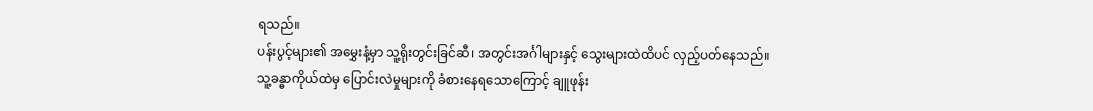ရသည်။
ပန်းပွင့်များ၏ အမွှေးနံ့မှာ သူ့ရိုးတွင်းခြင်ဆီ၊ အတွင်းအင်္ဂါများနှင့် သွေးများထဲထိပင် လှည့်ပတ်နေသည်။
သူ့ခန္ဓာကိုယ်ထဲမှ ပြောင်းလဲမှုများကို ခံစားနေရသောကြောင့် ချူဖုန်း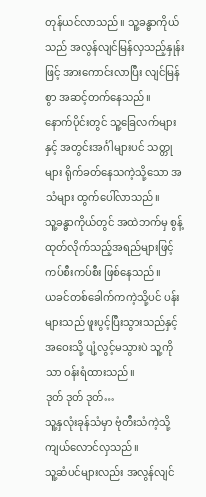တုန်ယင်လာသည်။ သူ့ခန္ဓာကိုယ်သည် အလွန်လျင်မြန်လှသည့်နှုန်းဖြင့် အားကောင်းလာပြီး လျင်မြန်စွာ အဆင့်တက်နေသည်။
နောက်ပိုင်းတွင် သူ့ခြေလက်များနှင့် အတွင်းအင်္ဂါများပင် သတ္တုများ ရိုက်ခတ်နေသကဲ့သို့သော အသံများ ထွက်ပေါ်လာသည်။
သူ့ခန္ဓာကိုယ်တွင် အထဲဘက်မှ စွန့်ထုတ်လိုက်သည့်အရည်များဖြင့် ကပ်စီးကပ်စီး ဖြစ်နေသည်။
ယခင်တစ်ခေါက်ကကဲ့သို့ပင် ပန်းများသည် ဖူးပွင့်ပြီးသွားသည်နှင့် အဝေးသို့ ပျံ့လွင့်မသွားပဲ သူ့ကိုသာ ဝန်းရံထားသည်။
ဒုတ် ဒုတ် ဒုတ်…
သူ့နှလုံးခုန်သံမှာ ဗုံတီးသံကဲ့သို့ ကျယ်လောင်လှသည်။
သူ့ဆံပင်များလည်း အလွန်လျင်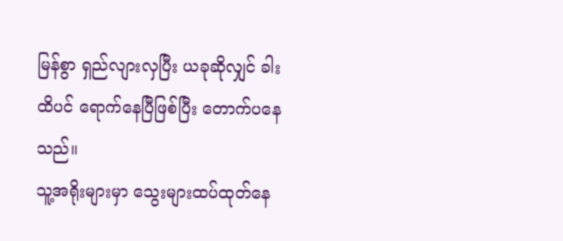မြန်စွာ ရှည်လျားလှပြီး ယခုဆိုလျှင် ခါးထိပင် ရောက်နေပြီဖြစ်ပြီး တောက်ပနေသည်။
သူ့အရိုးများမှာ သွေးများထပ်ထုတ်နေ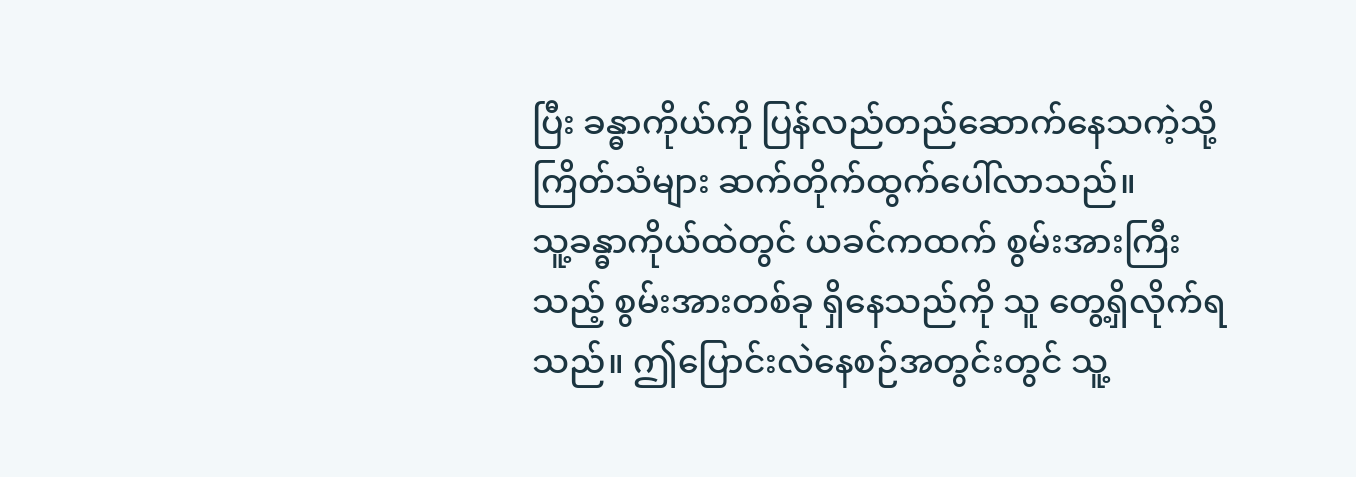ပြီး ခန္ဓာကိုယ်ကို ပြန်လည်တည်ဆောက်နေသကဲ့သို့ ကြိတ်သံများ ဆက်တိုက်ထွက်ပေါ်လာသည်။
သူ့ခန္ဓာကိုယ်ထဲတွင် ယခင်ကထက် စွမ်းအားကြီးသည့် စွမ်းအားတစ်ခု ရှိနေသည်ကို သူ တွေ့ရှိလိုက်ရသည်။ ဤပြောင်းလဲနေစဉ်အတွင်းတွင် သူ့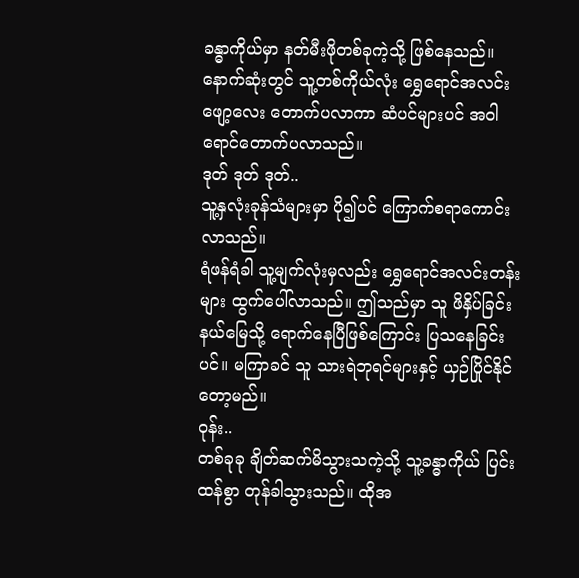ခန္ဓာကိုယ်မှာ နတ်မီးဖိုတစ်ခုကဲ့သို့ ဖြစ်နေသည်။
နောက်ဆုံးတွင် သူ့တစ်ကိုယ်လုံး ရွှေရောင်အလင်းဖျော့လေး တောက်ပလာကာ ဆံပင်များပင် အဝါရောင်တောက်ပလာသည်။
ဒုတ် ဒုတ် ဒုတ်..
သူ့နှလုံးခုန်သံများမှာ ပို၍ပင် ကြောက်စရာကောင်းလာသည်။
ရံဖန်ရံခါ သူ့မျက်လုံးမှလည်း ရွှေရောင်အလင်းတန်းများ ထွက်ပေါ်လာသည်။ ဤသည်မှာ သူ ဖိနှိပ်ခြင်းနယ်မြေသို့ ရောက်နေပြီဖြစ်ကြောင်း ပြသနေခြင်းပင်။ မကြာခင် သူ သားရဲဘုရင်များနှင့် ယှဉ်ပြိုင်နိုင်တော့မည်။
ဝုန်း..
တစ်ခုခု ချိတ်ဆက်မိသွားသကဲ့သို့ သူ့ခန္ဓာကိုယ် ပြင်းထန်စွာ တုန်ခါသွားသည်။ ထိုအ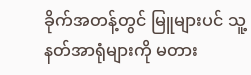ခိုက်အတန့်တွင် မြူများပင် သူ့နတ်အာရုံများကို မတား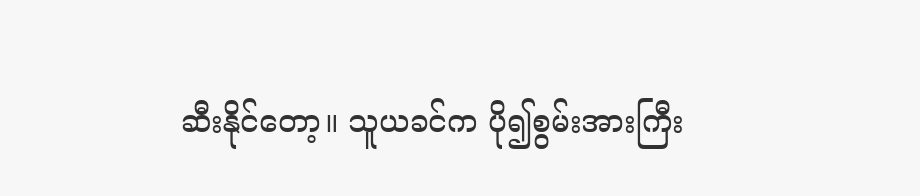ဆီးနိုင်တော့။ သူယခင်က ပို၍စွမ်းအားကြီး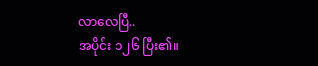လာလေပြီ..
အပိုင်း ၁၂၆ ပြီး၏။